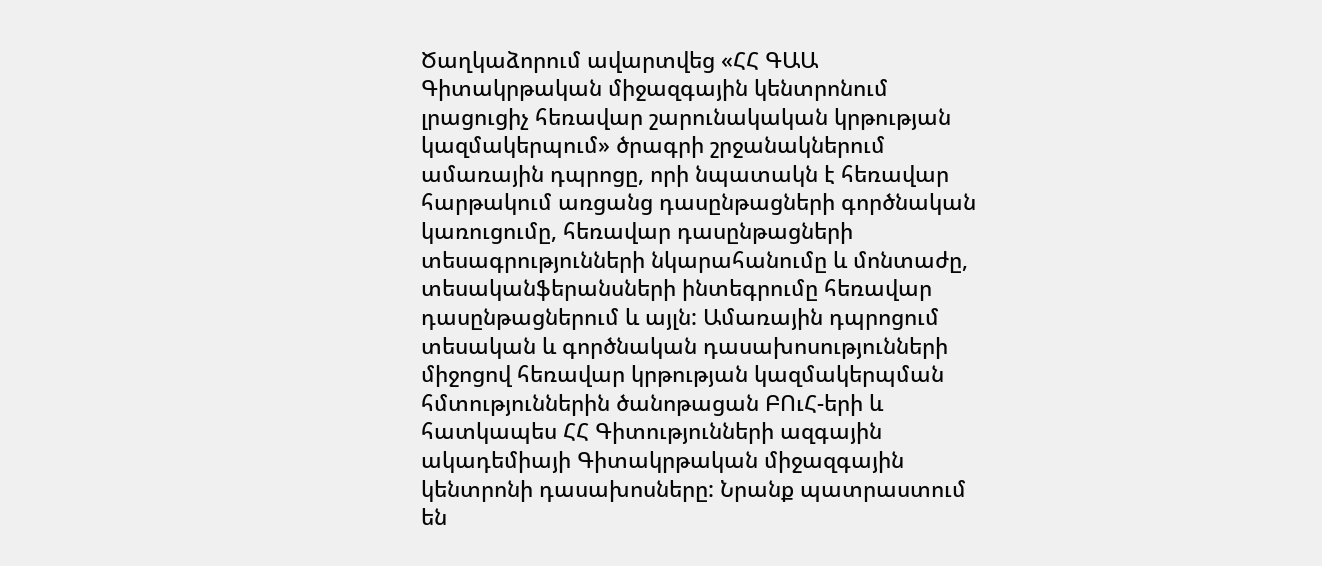Ծաղկաձորում ավարտվեց «ՀՀ ԳԱԱ Գիտակրթական միջազգային կենտրոնում լրացուցիչ հեռավար շարունակական կրթության կազմակերպում» ծրագրի շրջանակներում ամառային դպրոցը, որի նպատակն է հեռավար հարթակում առցանց դասընթացների գործնական կառուցումը, հեռավար դասընթացների տեսագրությունների նկարահանումը և մոնտաժը, տեսականֆերանսների ինտեգրումը հեռավար դասընթացներում և այլն: Ամառային դպրոցում տեսական և գործնական դասախոսությունների միջոցով հեռավար կրթության կազմակերպման հմտություններին ծանոթացան ԲՈւՀ-երի և հատկապես ՀՀ Գիտությունների ազգային ակադեմիայի Գիտակրթական միջազգային կենտրոնի դասախոսները: Նրանք պատրաստում են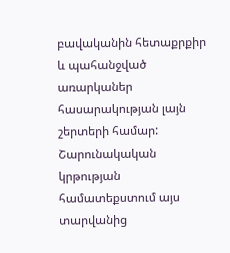բավականին հետաքրքիր և պահանջված առարկաներ հասարակության լայն շերտերի համար: Շարունակական կրթության համատեքստում այս տարվանից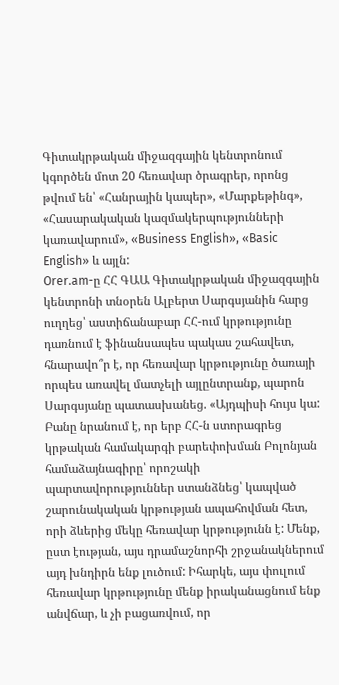Գիտակրթական միջազգային կենտրոնում կգործեն մոտ 20 հեռավար ծրագրեր, որոնց թվում են՝ «Հանրային կապեր», «Մարքեթինգ», «Հասարակական կազմակերպությունների կառավարում», «Business English», «Basic English» և այլն:
Orer.am-ը ՀՀ ԳԱԱ Գիտակրթական միջազգային կենտրոնի տնօրեն Ալբերտ Սարգսյանին հարց ուղղեց՝ աստիճանաբար ՀՀ-ում կրթությունը դառնում է ֆինանսապես պակաս շահավետ, հնարավո՞ր է, որ հեռավար կրթությունը ծառայի որպես առավել մատչելի այլընտրանք, պարոն Սարգսյանը պատասխանեց. «Այդպիսի հույս կա: Բանը նրանում է, որ երբ ՀՀ-ն ստորագրեց կրթական համակարգի բարեփոխման Բոլոնյան համաձայնագիրը՝ որոշակի պարտավորություններ ստանձնեց՝ կապված շարունակական կրթության ապահովման հետ, որի ձևերից մեկը հեռավար կրթությունն է: Մենք, ըստ էության, այս դրամաշնորհի շրջանակներում այդ խնդիրն ենք լուծում: Իհարկե, այս փուլում հեռավար կրթությունը մենք իրականացնում ենք անվճար, և չի բացառվում, որ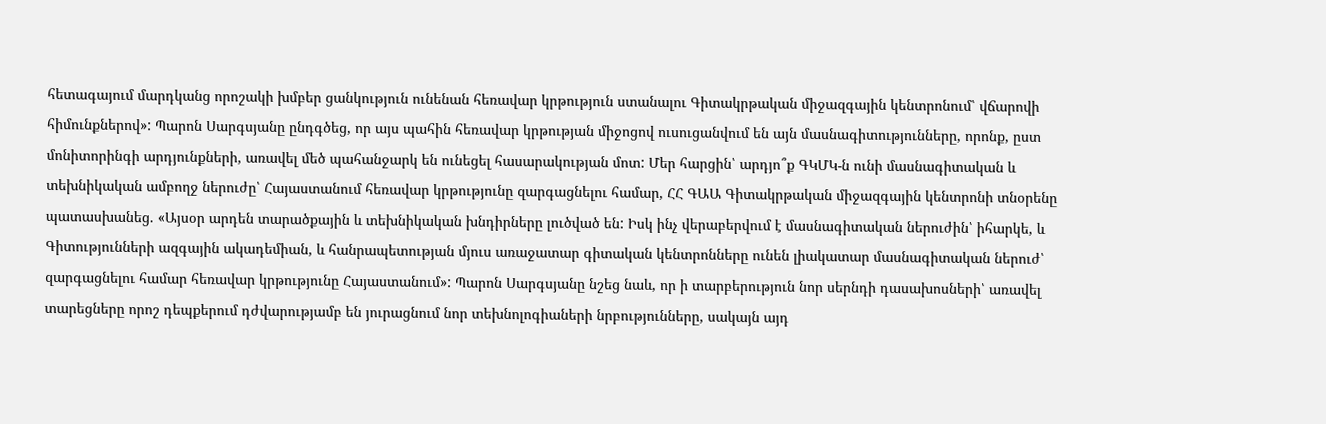հետագայում մարդկանց որոշակի խմբեր ցանկություն ունենան հեռավար կրթություն ստանալու Գիտակրթական միջազգային կենտրոնում՝ վճարովի հիմունքներով»: Պարոն Սարգսյանը ընդգծեց, որ այս պահին հեռավար կրթության միջոցով ուսուցանվում են այն մասնագիտությունները, որոնք, ըստ մոնիտորինգի արդյունքների, առավել մեծ պահանջարկ են ունեցել հասարակության մոտ: Մեր հարցին՝ արդյո՞ք ԳԿՄԿ-ն ունի մասնագիտական և տեխնիկական ամբողջ ներուժը՝ Հայաստանում հեռավար կրթությունը զարգացնելու համար, ՀՀ ԳԱԱ Գիտակրթական միջազգային կենտրոնի տնօրենը պատասխանեց. «Այսօր արդեն տարածքային և տեխնիկական խնդիրները լուծված են: Իսկ ինչ վերաբերվում է մասնագիտական ներուժին՝ իհարկե, և Գիտությունների ազգային ակադեմիան, և հանրապետության մյուս առաջատար գիտական կենտրոնները ունեն լիակատար մասնագիտական ներուժ՝ զարգացնելու համար հեռավար կրթությունը Հայաստանում»: Պարոն Սարգսյանը նշեց նաև, որ ի տարբերություն նոր սերնդի դասախոսների՝ առավել տարեցները որոշ դեպքերում դժվարությամբ են յուրացնում նոր տեխնոլոգիաների նրբությունները, սակայն այդ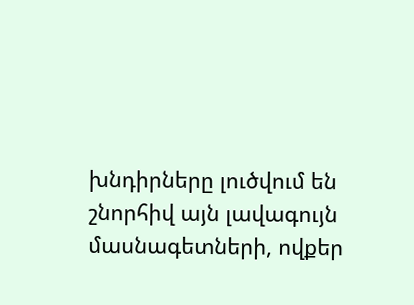խնդիրները լուծվում են շնորհիվ այն լավագույն մասնագետների, ովքեր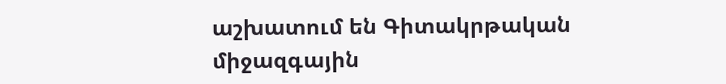աշխատում են Գիտակրթական միջազգային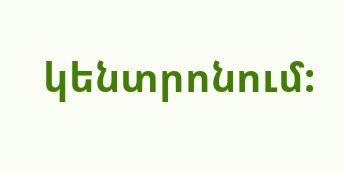կենտրոնում: